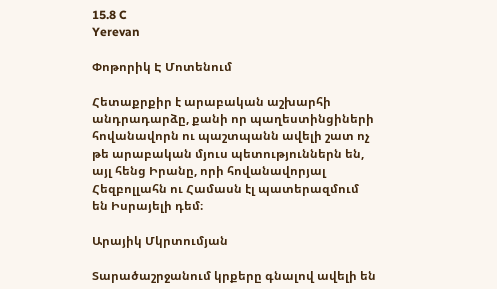15.8 C
Yerevan

Փոթորիկ Է Մոտենում

Հետաքրքիր է արաբական աշխարհի անդրադարձը, քանի որ պաղեստինցիների հովանավորն ու պաշտպանն ավելի շատ ոչ թե արաբական մյուս պետություններն են, այլ հենց Իրանը, որի հովանավորյալ Հեզբոլլահն ու Համասն էլ պատերազմում են Իսրայելի դեմ։

Արայիկ Մկրտումյան

Տարածաշրջանում կրքերը գնալով ավելի են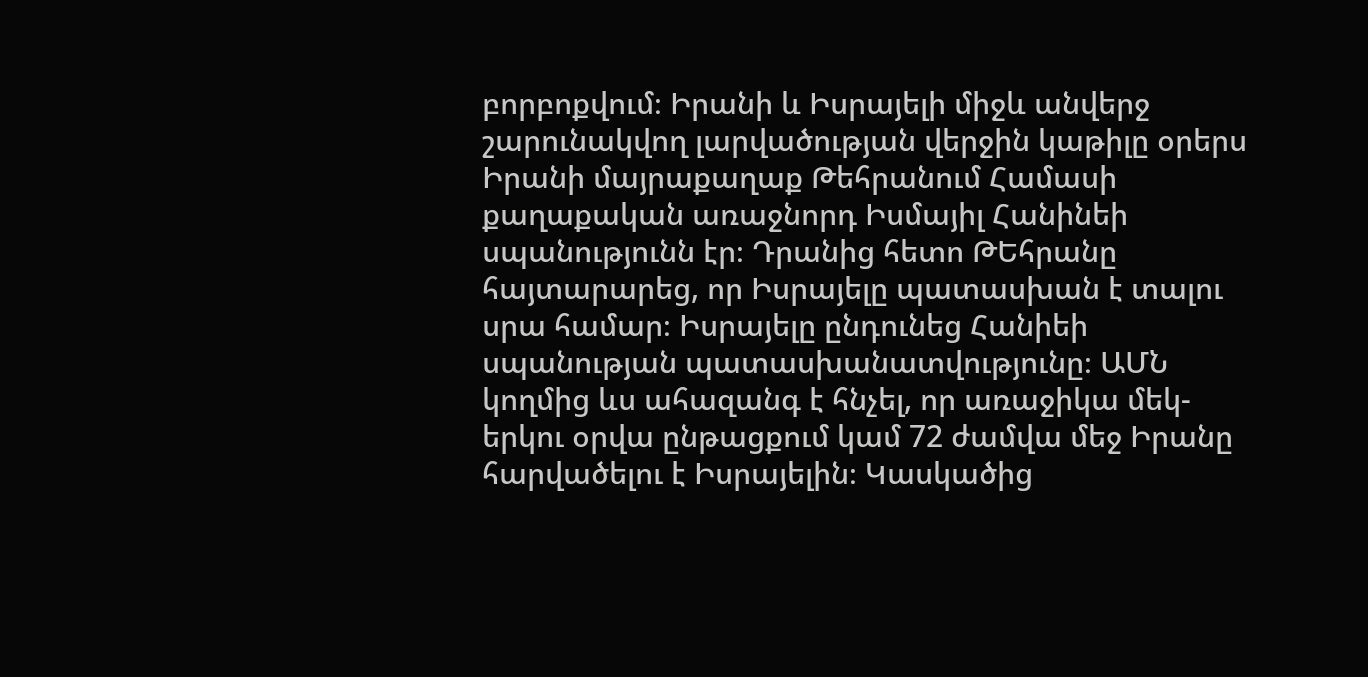բորբոքվում։ Իրանի և Իսրայելի միջև անվերջ շարունակվող լարվածության վերջին կաթիլը օրերս Իրանի մայրաքաղաք Թեհրանում Համասի քաղաքական առաջնորդ Իսմայիլ Հանինեի սպանությունն էր։ Դրանից հետո ԹԵհրանը հայտարարեց, որ Իսրայելը պատասխան է տալու սրա համար։ Իսրայելը ընդունեց Հանիեի սպանության պատասխանատվությունը։ ԱՄՆ կողմից ևս ահազանգ է հնչել, որ առաջիկա մեկ-երկու օրվա ընթացքում կամ 72 ժամվա մեջ Իրանը հարվածելու է Իսրայելին։ Կասկածից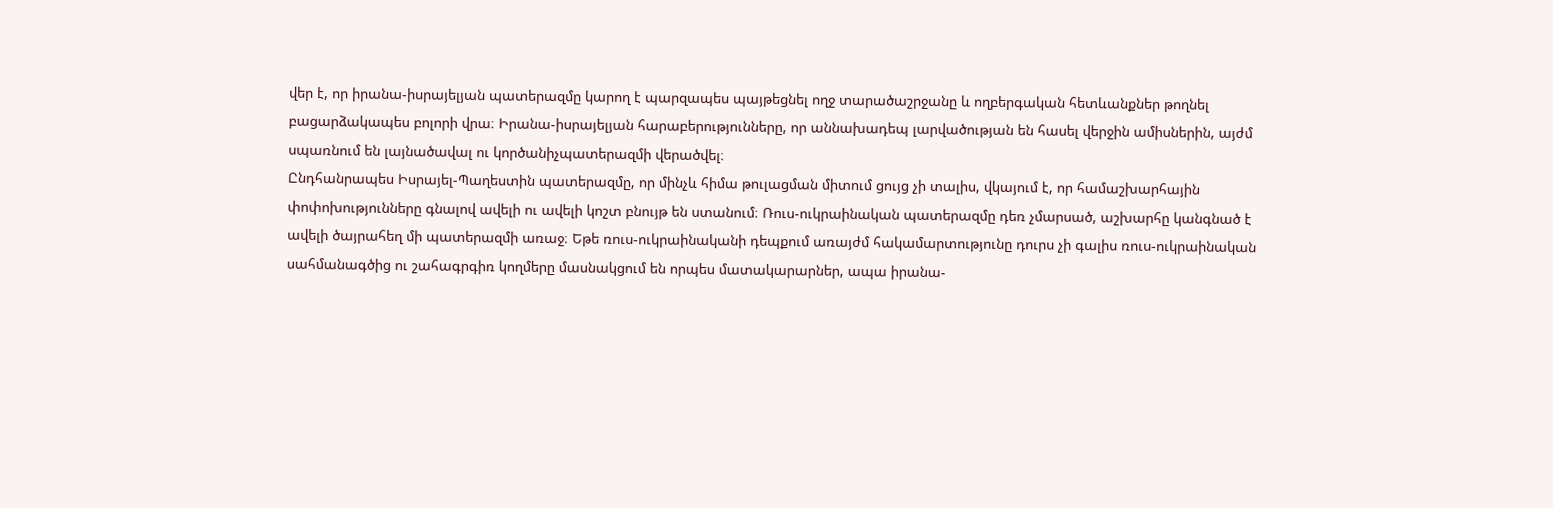վեր է, որ իրանա-իսրայելյան պատերազմը կարող է պարզապես պայթեցնել ողջ տարածաշրջանը և ողբերգական հետևանքներ թողնել բացարձակապես բոլորի վրա։ Իրանա-իսրայելյան հարաբերությունները, որ աննախադեպ լարվածության են հասել վերջին ամիսներին, այժմ սպառնում են լայնածավալ ու կործանիչպատերազմի վերածվել։
Ընդհանրապես Իսրայել-Պաղեստին պատերազմը, որ մինչև հիմա թուլացման միտում ցույց չի տալիս, վկայում է, որ համաշխարհային փոփոխությունները գնալով ավելի ու ավելի կոշտ բնույթ են ստանում։ Ռուս-ուկրաինական պատերազմը դեռ չմարսած, աշխարհը կանգնած է ավելի ծայրահեղ մի պատերազմի առաջ։ Եթե ռուս-ուկրաինականի դեպքում առայժմ հակամարտությունը դուրս չի գալիս ռուս-ուկրաինական սահմանագծից ու շահագրգիռ կողմերը մասնակցում են որպես մատակարարներ, ապա իրանա-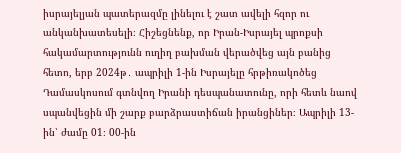իսրայելյան պատերազմը լինելու է շատ ավելի հզոր ու անկանխատեսելի։ Հիշեցնենք, որ Իրան-Իսրայել պրոքսի հակամարտությունն ուղիղ բախման վերածվեց այն բանից հետո, երբ 2024թ․ ապրիլի 1‑ին Իսրայելը հրթիռակոծեց Դամասկոսում գտնվող Իրանի դեսպանատունը, որի հետև նաով սպանվեցին մի շարք բարձրաստիճան իրանցիներ։ Ապրիլի 13-ին՝ ժամը 01։ 00-ին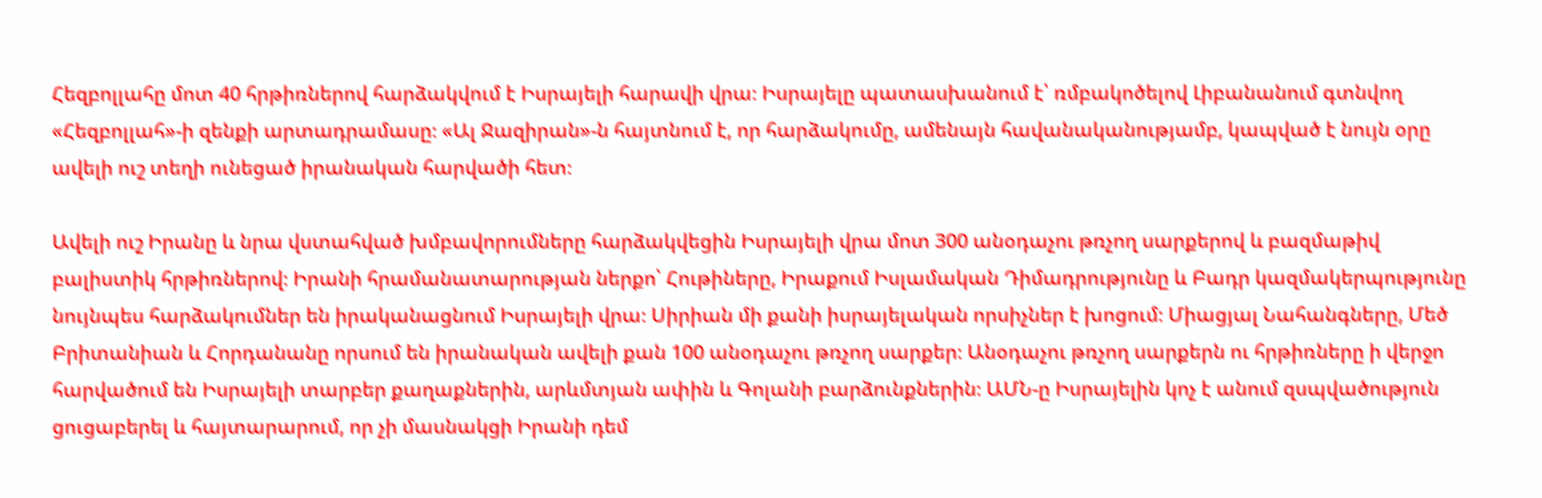Հեզբոլլահը մոտ 40 հրթիռներով հարձակվում է Իսրայելի հարավի վրա։ Իսրայելը պատասխանում է՝ ռմբակոծելով Լիբանանում գտնվող «Հեզբոլլահ»-ի զենքի արտադրամասը։ «Ալ Ջազիրան»-ն հայտնում է, որ հարձակումը, ամենայն հավանականությամբ, կապված է նույն օրը ավելի ուշ տեղի ունեցած իրանական հարվածի հետ։

Ավելի ուշ Իրանը և նրա վստահված խմբավորումները հարձակվեցին Իսրայելի վրա մոտ 300 անօդաչու թռչող սարքերով և բազմաթիվ բալիստիկ հրթիռներով։ Իրանի հրամանատարության ներքո՝ Հութիները, Իրաքում Իսլամական Դիմադրությունը և Բադր կազմակերպությունը նույնպես հարձակումներ են իրականացնում Իսրայելի վրա։ Սիրիան մի քանի իսրայելական որսիչներ է խոցում։ Միացյալ Նահանգները, Մեծ Բրիտանիան և Հորդանանը որսում են իրանական ավելի քան 100 անօդաչու թռչող սարքեր։ Անօդաչու թռչող սարքերն ու հրթիռները ի վերջո հարվածում են Իսրայելի տարբեր քաղաքներին, արևմտյան ափին և Գոլանի բարձունքներին։ ԱՄՆ‑ը Իսրայելին կոչ է անում զսպվածություն ցուցաբերել և հայտարարում, որ չի մասնակցի Իրանի դեմ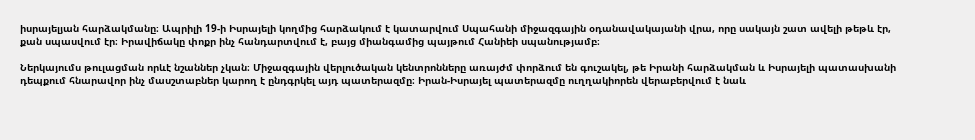իսրայելյան հարձակմանը։ Ապրիլի 19‑ի Իսրայելի կողմից հարձակում է կատարվում Սպահանի միջազգային օդանավակայանի վրա, որը սակայն շատ ավելի թեթև էր, քան սպասվում էր։ Իրավիճակը փոքր ինչ հանդարտվում է, բայց միանգամից պայթում Հանիեի սպանությամբ։

Ներկայումս թուլացման որևէ նշաններ չկան։ Միջազգային վերլուծական կենտրոնները առայժմ փորձում են գուշակել, թե Իրանի հարձակման և Իսրայելի պատասխանի դեպքում հնարավոր ինչ մասշտաբներ կարող է ընդգրկել այդ պատերազմը։ Իրան-Իսրայել պատերազմը ուղղակիորեն վերաբերվում է նաև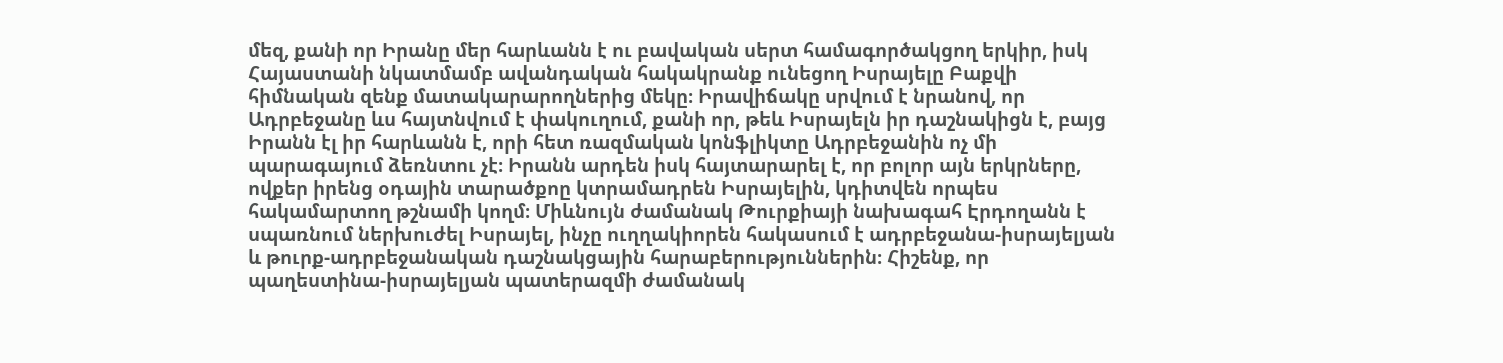մեզ, քանի որ Իրանը մեր հարևանն է ու բավական սերտ համագործակցող երկիր, իսկ Հայաստանի նկատմամբ ավանդական հակակրանք ունեցող Իսրայելը Բաքվի հիմնական զենք մատակարարողներից մեկը։ Իրավիճակը սրվում է նրանով, որ Ադրբեջանը ևս հայտնվում է փակուղում, քանի որ, թեև Իսրայելն իր դաշնակիցն է, բայց Իրանն էլ իր հարևանն է, որի հետ ռազմական կոնֆլիկտը Ադրբեջանին ոչ մի պարագայում ձեռնտու չէ։ Իրանն արդեն իսկ հայտարարել է, որ բոլոր այն երկրները, ովքեր իրենց օդային տարածքոը կտրամադրեն Իսրայելին, կդիտվեն որպես հակամարտող թշնամի կողմ։ Միևնույն ժամանակ Թուրքիայի նախագահ Էրդողանն է սպառնում ներխուժել Իսրայել, ինչը ուղղակիորեն հակասում է ադրբեջանա-իսրայելյան և թուրք-ադրբեջանական դաշնակցային հարաբերություններին։ Հիշենք, որ պաղեստինա-իսրայելյան պատերազմի ժամանակ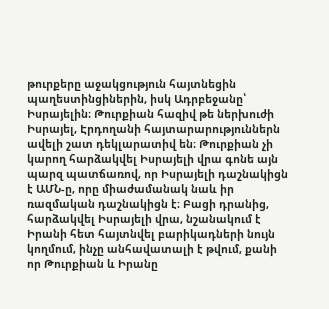թուրքերը աջակցություն հայտնեցին պաղեստինցիներին, իսկ Ադրբեջանը՝ Իսրայելին։ Թուրքիան հազիվ թե ներխուժի Իսրայել, Էրդողանի հայտարարություններն ավելի շատ դեկլարատիվ են։ Թուրքիան չի կարող հարձակվել Իսրայելի վրա գոնե այն պարզ պատճառով, որ Իսրայելի դաշնակիցն է ԱՄՆ‑ը, որը միաժամանակ նաև իր ռազմական դաշնակիցն է։ Բացի դրանից, հարձակվել Իսրայելի վրա, նշանակում է Իրանի հետ հայտնվել բարիկադների նույն կողմում, ինչը անհավատալի է թվում, քանի որ Թուրքիան և Իրանը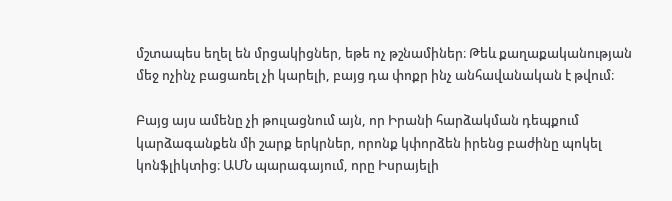մշտապես եղել են մրցակիցներ, եթե ոչ թշնամիներ։ Թեև քաղաքականության մեջ ոչինչ բացառել չի կարելի, բայց դա փոքր ինչ անհավանական է թվում։

Բայց այս ամենը չի թուլացնում այն, որ Իրանի հարձակման դեպքում կարձագանքեն մի շարք երկրներ, որոնք կփորձեն իրենց բաժինը պոկել կոնֆլիկտից։ ԱՄՆ պարագայում, որը Իսրայելի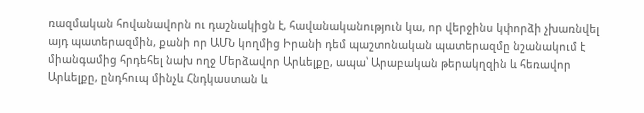ռազմական հովանավորն ու դաշնակիցն է, հավանականություն կա, որ վերջինս կփորձի չխառնվել այդ պատերազմին, քանի որ ԱՄՆ կողմից Իրանի դեմ պաշտոնական պատերազմը նշանակում է միանգամից հրդեհել նախ ողջ Մերձավոր Արևելքը, ապա՝ Արաբական թերակղզին և հեռավոր Արևելքը, ընդհուպ մինչև Հնդկաստան և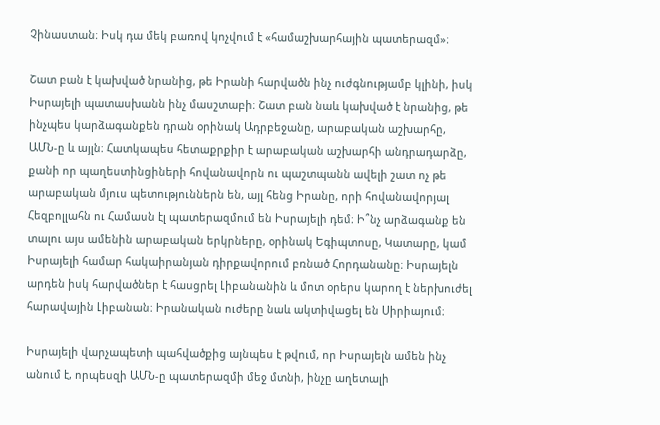Չինաստան։ Իսկ դա մեկ բառով կոչվում է «համաշխարհային պատերազմ»։

Շատ բան է կախված նրանից, թե Իրանի հարվածն ինչ ուժգնությամբ կլինի, իսկ Իսրայելի պատասխանն ինչ մասշտաբի։ Շատ բան նաև կախված է նրանից, թե ինչպես կարձագանքեն դրան օրինակ Ադրբեջանը, արաբական աշխարհը, ԱՄՆ‑ը և այլն։ Հատկապես հետաքրքիր է արաբական աշխարհի անդրադարձը, քանի որ պաղեստինցիների հովանավորն ու պաշտպանն ավելի շատ ոչ թե արաբական մյուս պետություններն են, այլ հենց Իրանը, որի հովանավորյալ Հեզբոլլահն ու Համասն էլ պատերազմում են Իսրայելի դեմ։ Ի՞նչ արձագանք են տալու այս ամենին արաբական երկրները, օրինակ Եգիպտոսը, Կատարը, կամ Իսրայելի համար հակաիրանյան դիրքավորում բռնած Հորդանանը։ Իսրայելն արդեն իսկ հարվածներ է հասցրել Լիբանանին և մոտ օրերս կարող է ներխուժել հարավային Լիբանան։ Իրանական ուժերը նաև ակտիվացել են Սիրիայում։

Իսրայելի վարչապետի պահվածքից այնպես է թվում, որ Իսրայելն ամեն ինչ անում է, որպեսզի ԱՄՆ‑ը պատերազմի մեջ մտնի, ինչը աղետալի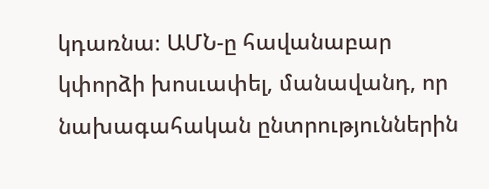կդառնա։ ԱՄՆ‑ը հավանաբար կփորձի խոսւափել, մանավանդ, որ նախագահական ընտրություններին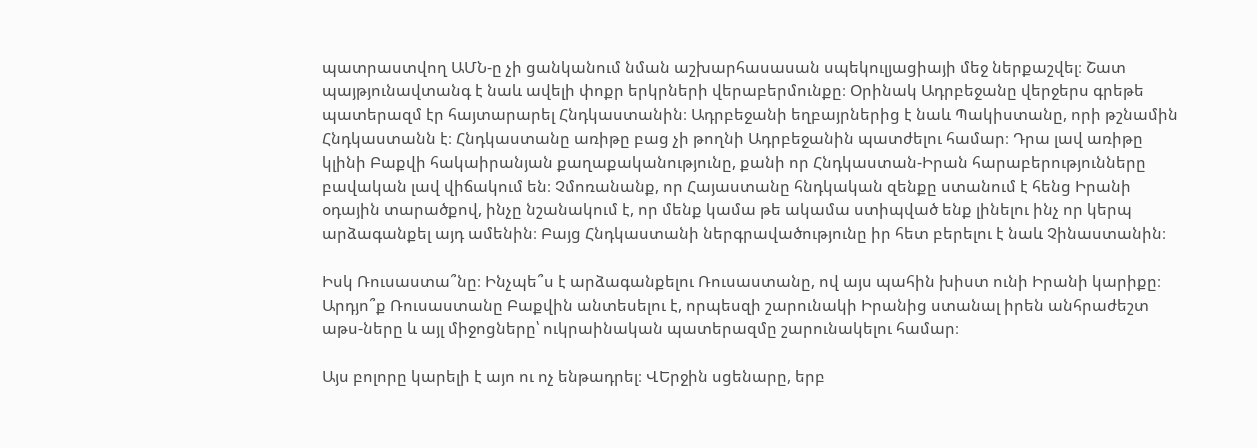պատրաստվող ԱՄՆ‑ը չի ցանկանում նման աշխարհասասան սպեկուլյացիայի մեջ ներքաշվել։ Շատ պայթյունավտանգ է նաև ավելի փոքր երկրների վերաբերմունքը։ Օրինակ Ադրբեջանը վերջերս գրեթե պատերազմ էր հայտարարել Հնդկաստանին։ Ադրբեջանի եղբայրներից է նաև Պակիստանը, որի թշնամին Հնդկաստանն է։ Հնդկաստանը առիթը բաց չի թողնի Ադրբեջանին պատժելու համար։ Դրա լավ առիթը կլինի Բաքվի հակաիրանյան քաղաքականությունը, քանի որ Հնդկաստան-Իրան հարաբերությունները բավական լավ վիճակում են։ Չմոռանանք, որ Հայաստանը հնդկական զենքը ստանում է հենց Իրանի օդային տարածքով, ինչը նշանակում է, որ մենք կամա թե ակամա ստիպված ենք լինելու ինչ որ կերպ արձագանքել այդ ամենին։ Բայց Հնդկաստանի ներգրավածությունը իր հետ բերելու է նաև Չինաստանին։

Իսկ Ռուսաստա՞նը։ Ինչպե՞ս է արձագանքելու Ռուսաստանը, ով այս պահին խիստ ունի Իրանի կարիքը։ Արդյո՞ք Ռուսաստանը Բաքվին անտեսելու է, որպեսզի շարունակի Իրանից ստանալ իրեն անհրաժեշտ աթս-ները և այլ միջոցները՝ ուկրաինական պատերազմը շարունակելու համար։

Այս բոլորը կարելի է այո ու ոչ ենթադրել։ ՎԵրջին սցենարը, երբ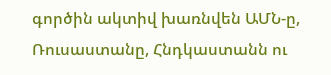գործին ակտիվ խառնվեն ԱՄՆ‑ը, Ռուսաստանը, Հնդկաստանն ու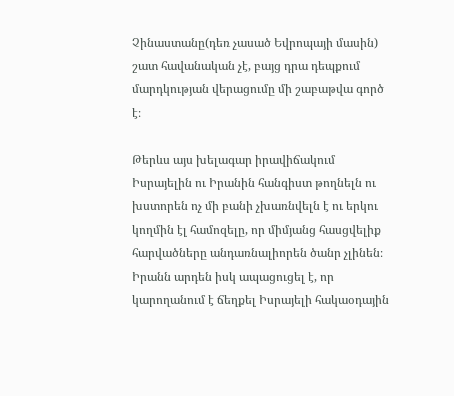Չինաստանը(դեռ չասած Եվրոպայի մասին) շատ հավանական չէ, բայց դրա դեպքում մարդկության վերացումը մի շաբաթվա գործ է։

Թերևս այս խելագար իրավիճակում Իսրայելին ու Իրանին հանգիստ թողնելն ու խստորեն ոչ մի բանի չխառնվելն է ու երկու կողմին էլ համոզելը, որ միմյանց հասցվելիք հարվածները անդառնալիորեն ծանր չլինեն։ Իրանն արդեն իսկ ապացուցել է, որ կարողանում է ճեղքել Իսրայելի հակաօդային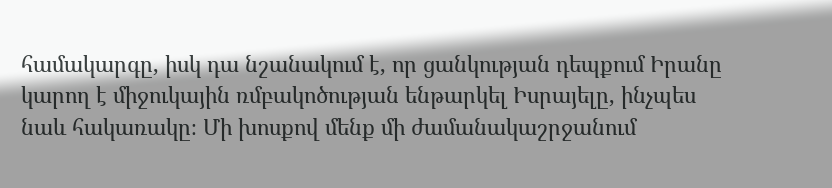համակարգը, իսկ դա նշանակում է, որ ցանկության դեպքում Իրանը կարող է միջուկային ռմբակոծության ենթարկել Իսրայելը, ինչպես նաև հակառակը։ Մի խոսքով մենք մի ժամանակաշրջանում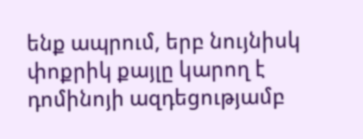ենք ապրում, երբ նույնիսկ փոքրիկ քայլը կարող է դոմինոյի ազդեցությամբ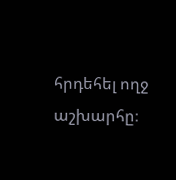հրդեհել ողջ աշխարհը։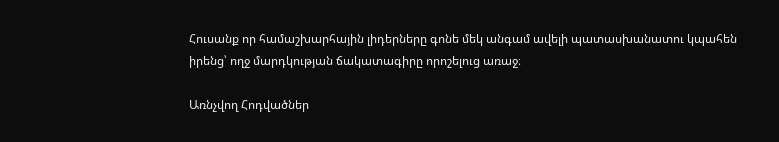Հուսանք որ համաշխարհային լիդերները գոնե մեկ անգամ ավելի պատասխանատու կպահեն իրենց՝ ողջ մարդկության ճակատագիրը որոշելուց առաջ։

Առնչվող Հոդվածներ